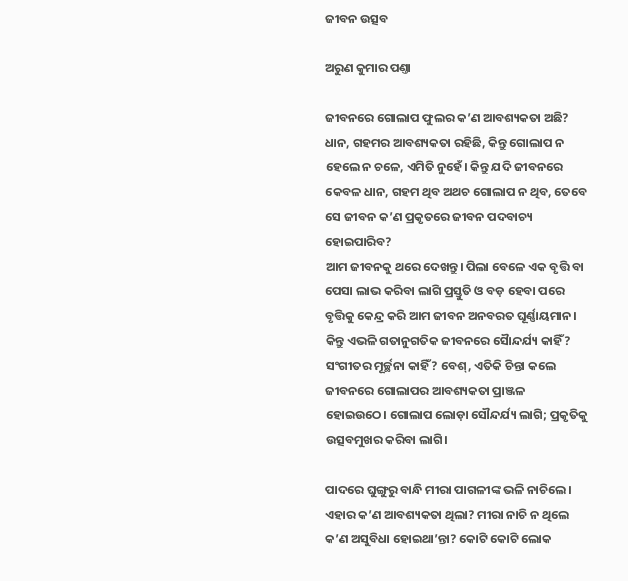ଜୀବନ ଉତ୍ସବ

ଅରୁଣ କୁମାର ପଣ୍ତା

ଜୀବନରେ ଗୋଲାପ ଫୁଲର କ’ଣ ଆବଶ୍ୟକତା ଅଛି? ଧାନ, ଗହମର ଆବଶ୍ୟକତା ରହିଛି, କିନ୍ତୁ ଗୋଲାପ ନ ହେଲେ ନ ଚଳେ, ଏମିତି ନୁହେଁ। କିନ୍ତୁ ଯଦି ଜୀବନରେ କେବଳ ଧାନ, ଗହମ ଥିବ ଅଥଚ ଗୋଲାପ ନ ଥିବ, ତେବେ ସେ ଜୀବନ କ’ଣ ପ୍ରକୃତରେ ଜୀବନ ପଦବାଚ୍ୟ ହୋଇପାରିବ?
ଆମ ଜୀବନକୁ ଥରେ ଦେଖନ୍ତୁ। ପିଲା ବେଳେ ଏକ ବୃତ୍ତି ବା ପେସା ଲାଭ କରିବା ଲାଗି ପ୍ରସ୍ତୁତି ଓ ବଡ଼ ହେବା ପରେ ବୃତ୍ତିକୁ କେନ୍ଦ୍ର କରି ଆମ ଜୀବନ ଅନବରତ ଘୂର୍ଣ୍ଣାୟମାନ। କିନ୍ତୁ ଏଭଳି ଗତାନୁଗତିକ ଜୀବନରେ ସୋୖନ୍ଦର୍ଯ୍ୟ କାହିଁ? ସଂଗୀତର ମୂର୍ଚ୍ଛନା କାହିଁ? ବେଶ୍‌, ଏତିକି ଚିନ୍ତା କଲେ ଜୀବନରେ ଗୋଲାପର ଆବଶ୍ୟକତା ପ୍ରାଞ୍ଜଳ ହୋଇଉଠେ। ଗୋଲାପ ଲୋଡ଼ା ସୌନ୍ଦର୍ଯ୍ୟ ଲାଗି; ପ୍ରକୃତିକୁ ଉତ୍ସବମୁଖର କରିବା ଲାଗି।

ପାଦରେ ଘୁଙ୍ଗୁରୁ ବାନ୍ଧି ମୀରା ପାଗଳୀଙ୍କ ଭଳି ନାଚିଲେ। ଏହାର କ’ଣ ଆବଶ୍ୟକତା ଥିଲା? ମୀରା ନାଚି ନ ଥିଲେ କ’ଣ ଅସୁବିଧା ହୋଇଥା’ନ୍ତା? କୋଟି କୋଟି ଲୋକ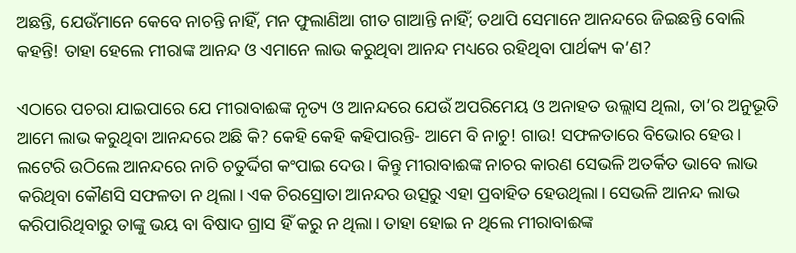ଅଛନ୍ତି, ଯେଉଁମାନେ କେବେ ନାଚନ୍ତି ନାହିଁ, ମନ ଫୁଲାଣିଆ ଗୀତ ଗାଆନ୍ତି ନାହିଁ; ତଥାପି ସେମାନେ ଆନନ୍ଦରେ ଜିଇଛନ୍ତି ବୋଲି କହନ୍ତି! ତାହା ହେଲେ ମୀରାଙ୍କ ଆନନ୍ଦ ଓ ଏମାନେ ଲାଭ କରୁଥିବା ଆନନ୍ଦ ମଧ୍ୟରେ ରହିଥିବା ପାର୍ଥକ୍ୟ କ’ଣ?

ଏଠାରେ ପଚରା ଯାଇପାରେ ଯେ ମୀରାବାଈଙ୍କ ନୃତ୍ୟ ଓ ଆନନ୍ଦରେ ଯେଉଁ ଅପରିମେୟ ଓ ଅନାହତ ଉଲ୍ଲାସ ଥିଲା, ତା’ର ଅନୁଭୂତି ଆମେ ଲାଭ କରୁଥିବା ଆନନ୍ଦରେ ଅଛି କି? କେହି କେହି କହିପାରନ୍ତି- ଆମେ ବି ନାଚୁ! ଗାଉ! ସଫଳତାରେ ବିଭୋର ହେଉ। ଲଟେରି ଉଠିଲେ ଆନନ୍ଦରେ ନାଚି ଚତୁର୍ଦ୍ଦିଗ କଂପାଇ ଦେଉ। କିନ୍ତୁ ମୀରାବାଈଙ୍କ ନାଚର କାରଣ ସେଭଳି ଅତର୍କିତ ଭାବେ ଲାଭ କରିଥିବା କୌଣସି ସଫଳତା ନ ଥିଲା। ଏକ ଚିରସ୍ରୋତା ଆନନ୍ଦର ଉତ୍ସରୁ ଏହା ପ୍ରବାହିତ ହେଉଥିଲା। ସେଭଳି ଆନନ୍ଦ ଲାଭ କରିପାରିଥିବାରୁ ତାଙ୍କୁ ଭୟ ବା ବିଷାଦ ଗ୍ରାସ ହିଁ କରୁ ନ ଥିଲା। ତାହା ହୋଇ ନ ଥିଲେ ମୀରାବାଈଙ୍କ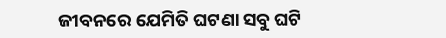ଜୀବନରେ ଯେମିତି ଘଟଣା ସବୁ ଘଟି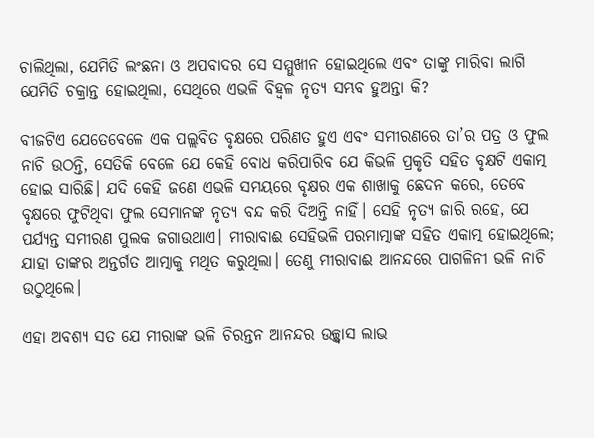ଚାଲିଥିଲା, ଯେମିତି ଲଂଛନା ଓ ଅପବାଦର ସେ ସମ୍ମୁଖୀନ ହୋଇଥିଲେ ଏବଂ ତାଙ୍କୁ ମାରିବା ଲାଗି ଯେମିତି ଚକ୍ରାନ୍ତ ହୋଇଥିଲା, ସେଥିରେ ଏଭଳି ବିହ୍ବଳ ନୃତ୍ୟ ସମ୍ଭବ ହୁଅନ୍ତା କି?

ବୀଜଟିଏ ଯେତେବେଳେ ଏକ ପଲ୍ଲବିତ ବୃକ୍ଷରେ ପରିଣତ ହୁଏ ଏବଂ ସମୀରଣରେ ତା’ର ପତ୍ର ଓ ଫୁଲ ନାଚି ଉଠନ୍ତି, ସେତିକି ବେଳେ ଯେ କେହି ବୋଧ କରିପାରିବ ଯେ କିଭଳି ପ୍ରକୃତି ସହିତ ବୃକ୍ଷଟି ଏକାତ୍ମ ହୋଇ ସାରିଛି। ଯଦି କେହି ଜଣେ ଏଭଳି ସମୟରେ ବୃକ୍ଷର ଏକ ଶାଖାକୁ ଛେଦନ କରେ, ତେବେ ବୃକ୍ଷରେ ଫୁଟିଥିବା ଫୁଲ ସେମାନଙ୍କ ନୃତ୍ୟ ବନ୍ଦ କରି ଦିଅନ୍ତି ନାହିଁ। ସେହି ନୃତ୍ୟ ଜାରି ରହେ, ଯେ ପର୍ଯ୍ୟନ୍ତ ସମୀରଣ ପୁଲକ ଜଗାଉଥାଏ। ମୀରାବାଈ ସେହିଭଳି ପରମାତ୍ମାଙ୍କ ସହିତ ଏକାତ୍ମ ହୋଇଥିଲେ; ଯାହା ତାଙ୍କର ଅନ୍ତର୍ଗତ ଆତ୍ମାକୁ ମଥିତ କରୁଥିଲା। ତେଣୁ ମୀରାବାଈ ଆନନ୍ଦରେ ପାଗଳିନୀ ଭଳି ନାଚି ଉଠୁଥିଲେ।

ଏହା ଅବଶ୍ୟ ସତ ଯେ ମୀରାଙ୍କ ଭଳି ଚିରନ୍ତନ ଆନନ୍ଦର ଉଚ୍ଛ୍ବାସ ଲାଭ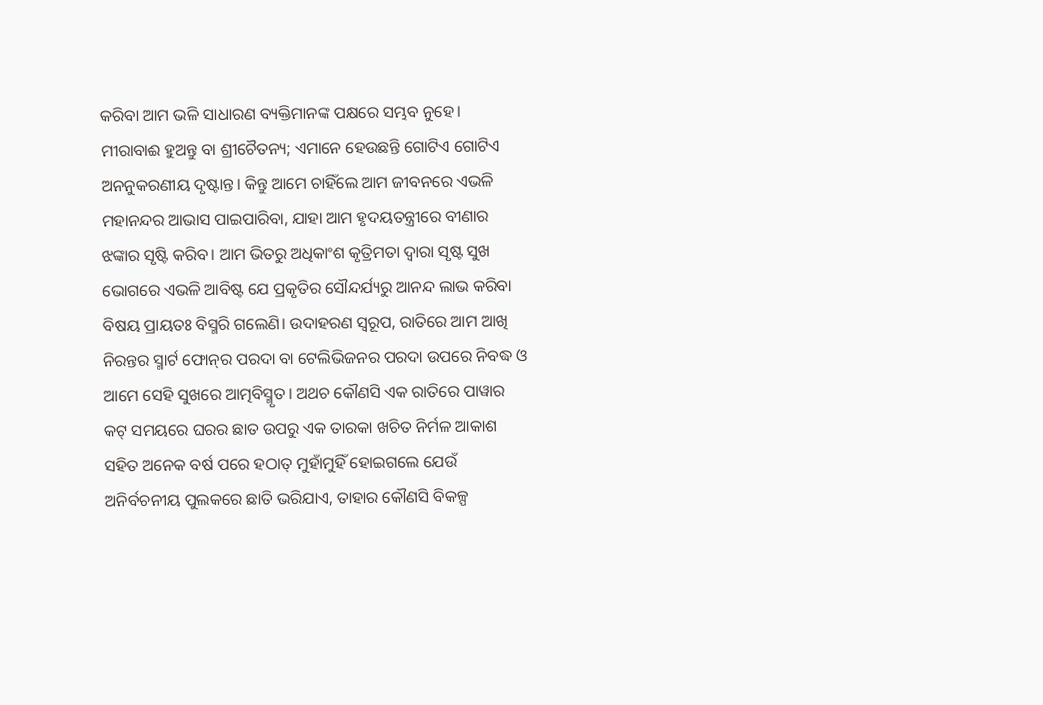କରିବା ଆମ ଭଳି ସାଧାରଣ ବ୍ୟକ୍ତିମାନଙ୍କ ପକ୍ଷରେ ସମ୍ଭବ ନୁହେ। ମୀରାବାଈ ହୁଅନ୍ତୁ ବା ଶ୍ରୀଚୈତନ୍ୟ; ଏମାନେ ହେଉଛନ୍ତି ଗୋଟିଏ ଗୋଟିଏ ଅନନୁକରଣୀୟ ଦୃଷ୍ଟାନ୍ତ। କିନ୍ତୁ ଆମେ ଚାହିଁଲେ ଆମ ଜୀବନରେ ଏଭଳି ମହାନନ୍ଦର ଆଭାସ ପାଇପାରିବା, ଯାହା ଆମ ହୃଦୟତନ୍ତ୍ରୀରେ ବୀଣାର ଝଙ୍କାର ସୃଷ୍ଟି କରିବ। ଆମ ଭିତରୁ ଅଧିକାଂଶ କୃତ୍ରିମତା ଦ୍ବାରା ସୃଷ୍ଟ ସୁଖ ଭୋଗରେ ଏଭଳି ଆବିଷ୍ଟ ଯେ ପ୍ରକୃତିର ସୌନ୍ଦର୍ଯ୍ୟରୁ ଆନନ୍ଦ ଲାଭ କରିବା ବିଷୟ ପ୍ରାୟତଃ ବିସ୍ମରି ଗଲେଣି। ଉଦାହରଣ ସ୍ବରୂପ, ରାତିରେ ଆମ ଆଖି ନିରନ୍ତର ସ୍ମାର୍ଟ ଫୋନ୍‌ର ପରଦା ବା ଟେଲିଭିଜନର ପରଦା ଉପରେ ନିବଦ୍ଧ ଓ ଆମେ ସେହି ସୁଖରେ ଆତ୍ମବିସ୍ମୃତ। ଅଥଚ କୌଣସି ଏକ ରାତିରେ ପାୱାର କଟ୍‌ ସମୟରେ ଘରର ଛାତ ଉପରୁ ଏକ ତାରକା ଖଚିତ ନିର୍ମଳ ଆକାଶ ସହିତ ଅନେକ ବର୍ଷ ପରେ ହଠାତ୍‌ ମୁହାଁମୁହିଁ ହୋଇଗଲେ ଯେଉଁ ଅନିର୍ବଚନୀୟ ପୁଲକରେ ଛାତି ଭରିଯାଏ, ତାହାର କୌଣସି ବିକଳ୍ପ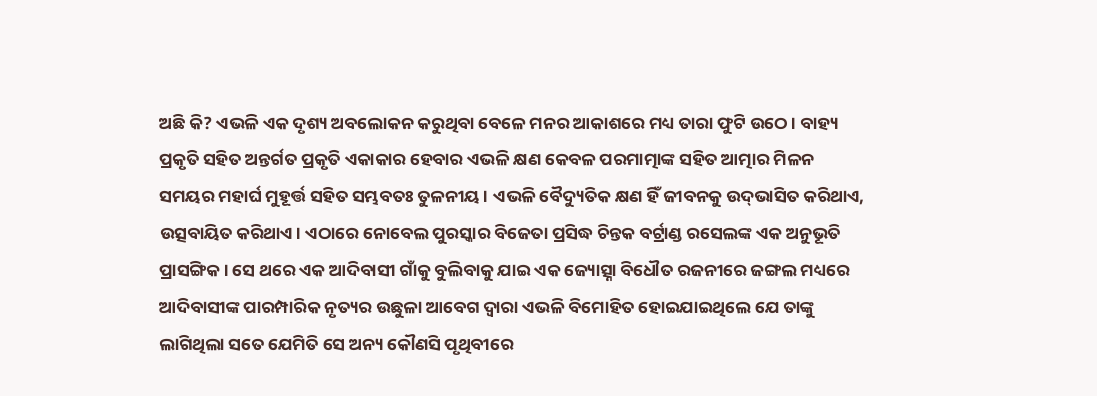ଅଛି କି? ଏଭଳି ଏକ ଦୃଶ୍ୟ ଅବଲୋକନ କରୁଥିବା ବେଳେ ମନର ଆକାଶରେ ମଧ୍ୟ ତାରା ଫୁଟି ଉଠେ। ବାହ୍ୟ ପ୍ରକୃତି ସହିତ ଅନ୍ତର୍ଗତ ପ୍ରକୃତି ଏକାକାର ହେବାର ଏଭଳି କ୍ଷଣ କେବଳ ପରମାତ୍ମାଙ୍କ ସହିତ ଆତ୍ମାର ମିଳନ ସମୟର ମହାର୍ଘ ମୁହୂର୍ତ୍ତ ସହିତ ସମ୍ଭବତଃ ତୁଳନୀୟ। ଏଭଳି ବୈଦ୍ୟୁତିକ କ୍ଷଣ ହିଁ ଜୀବନକୁ ଉଦ୍‌ଭାସିତ କରିଥାଏ, ଉତ୍ସବାୟିତ କରିଥାଏ। ଏଠାରେ ନୋବେଲ ପୁରସ୍କାର ବିଜେତା ପ୍ରସିଦ୍ଧ ଚିନ୍ତକ ବର୍ଟ୍ରାଣ୍ଡ ରସେଲଙ୍କ ଏକ ଅନୁଭୂତି ପ୍ରାସଙ୍ଗିକ। ସେ ଥରେ ଏକ ଆଦିବାସୀ ଗାଁକୁ ବୁଲିବାକୁ ଯାଇ ଏକ ଜ୍ୟୋତ୍ସ୍ନା ବିଧୌତ ରଜନୀରେ ଜଙ୍ଗଲ ମଧ୍ୟରେ ଆଦିବାସୀଙ୍କ ପାରମ୍ପାରିକ ନୃତ୍ୟର ଉଛୁଳା ଆବେଗ ଦ୍ବାରା ଏଭଳି ବିମୋହିତ ହୋଇଯାଇଥିଲେ ଯେ ତାଙ୍କୁ ଲାଗିଥିଲା ସତେ ଯେମିତି ସେ ଅନ୍ୟ କୌଣସି ପୃଥିବୀରେ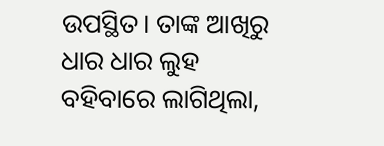ଉପସ୍ଥିତ। ତାଙ୍କ ଆଖିରୁ ଧାର ଧାର ଲୁହ ବହିବାରେ ଲାଗିଥିଲା,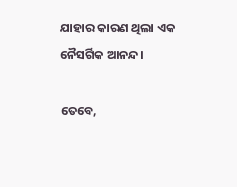ଯାହାର କାରଣ ଥିଲା ଏକ ନୈସର୍ଗିକ ଆନନ୍ଦ।

ତେବେ,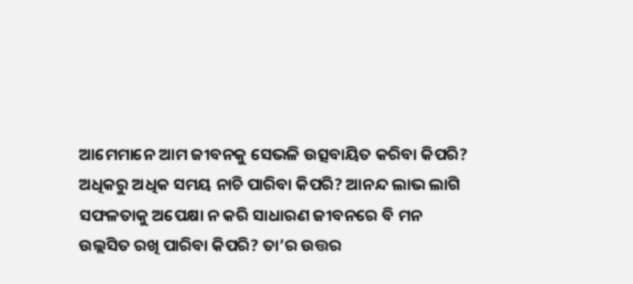ଆମେମାନେ ଆମ ଜୀବନକୁ ସେଭଳି ଉତ୍ସବାୟିତ କରିବା କିପରି? ଅଧିକରୁ ଅଧିକ ସମୟ ନାଚି ପାରିବା କିପରି? ଆନନ୍ଦ ଲାଭ ଲାଗି ସଫଳତାକୁ ଅପେକ୍ଷା ନ କରି ସାଧାରଣ ଜୀବନରେ ବି ମନ ଉଲ୍ଲସିତ ରଖି ପାରିବା କିପରି? ତା’ର ଉତ୍ତର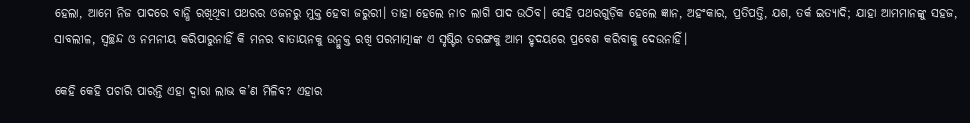ହେଲା, ଆମେ ନିଜ ପାଦରେ ବାନ୍ଧି ରଖିଥିବା ପଥରର ଓଜନରୁ ମୁକ୍ତ ହେବା ଜରୁରୀ। ତାହା ହେଲେ ନାଚ ଲାଗି ପାଦ ଉଠିବ। ସେହି ପଥରଗୁଡ଼ିକ ହେଲେ ଜ୍ଞାନ, ଅହଂକାର, ପ୍ରତିପତ୍ତି, ଯଶ, ତର୍କ ଇତ୍ୟାଦି; ଯାହା ଆମମାନଙ୍କୁ ସହଜ, ସାବଲୀଳ, ସ୍ବଚ୍ଛନ୍ଦ ଓ ନମନୀୟ କରିପାରୁନାହିଁ କି ମନର ବାତାୟନକୁ ଉନ୍ମୁକ୍ତ ରଖି ପରମା‌ତ୍ମାଙ୍କ ଏ ସୃଷ୍ଟିର ତରଙ୍ଗକୁ ଆମ ହୃଦୟରେ ପ୍ରବେଶ କରିବାକୁ ଦେଉନାହିଁ।

କେହି କେହି ପଚାରି ପାରନ୍ତି ଏହା ଦ୍ବାରା ଲାଭ କ’ଣ ମିଳିବ? ଏହାର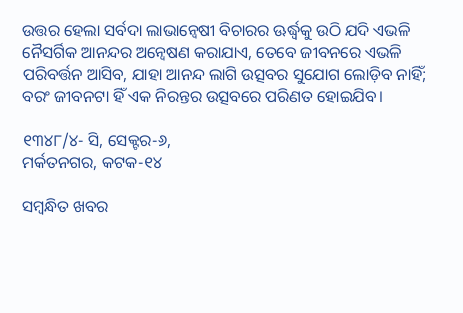ଉତ୍ତର ହେଲା ସର୍ବଦା ଲାଭାନ୍ବେଷୀ ବିଚାରର ଊର୍ଦ୍ଧ୍ବକୁ ଉଠି ଯଦି ଏଭଳି ନୈସର୍ଗିକ ଆନନ୍ଦର ଅନ୍ବେଷଣ କରାଯାଏ, ତେବେ ଜୀବନରେ ଏଭଳି ପରିବର୍ତ୍ତନ ଆସିବ, ଯାହା ଆନନ୍ଦ ଲାଗି ଉତ୍ସବର ସୁଯୋଗ ଲୋଡ଼ିବ ନାହିଁ; ବରଂ ଜୀବନଟା ହିଁ ଏକ ନିରନ୍ତର ଉତ୍ସବରେ ପରିଣତ ହୋଇଯିବ।

୧୩୪୮/୪- ସି, ସେକ୍ଟର-୬,
ମର୍କତନଗର, କଟକ-୧୪

ସମ୍ବନ୍ଧିତ ଖବର